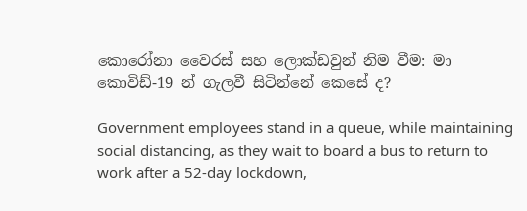කොරෝනා වෛරස් සහ ලොක්ඩවුන් නිම වීම: මා කොවිඩ්-19 න් ගැලවී සිටින්නේ කෙසේ ද?

Government employees stand in a queue, while maintaining social distancing, as they wait to board a bus to return to work after a 52-day lockdown,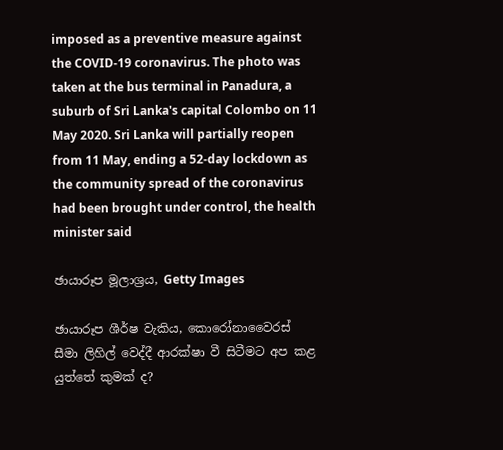imposed as a preventive measure against the COVID-19 coronavirus. The photo was taken at the bus terminal in Panadura, a suburb of Sri Lanka's capital Colombo on 11 May 2020. Sri Lanka will partially reopen from 11 May, ending a 52-day lockdown as the community spread of the coronavirus had been brought under control, the health minister said

ඡායාරූප මූලාශ්‍රය, Getty Images

ඡායාරූප ශීර්ෂ වැකිය, කොරෝනාවෛරස් සීමා ලිහිල් වෙද්දී ආරක්ෂා වී සිටීමට අප කළ යුත්තේ කුමක් ද?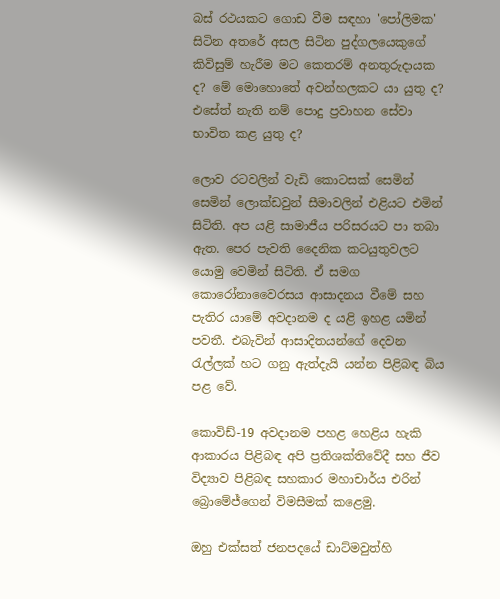බස් රථයකට ගොඩ වීම සඳහා 'පෝලිමක' සිටින අතරේ අසල සිටින පුද්ගලයෙකුගේ කිවිසුම් හැරීම මට කෙතරම් අනතුරුදායක ද? මේ මොහොතේ අවන්හලකට යා යුතු ද? එසේත් නැති නම් පොදු ප්‍රවාහන සේවා භාවිත කළ යුතු ද?

ලොව රටවලින් වැඩි කොටසක් සෙමින් සෙමින් ලොක්ඩවුන් සීමාවලින් එළියට එමින් සිටිති. අප යළි සාමාජීය පරිසරයට පා තබා ඇත. පෙර පැවති දෛනික කටයුතුවලට යොමු වෙමින් සිටිති. ඒ සමග කොරෝනාවෛරසය ආසාදනය වීමේ සහ පැතිර යාමේ අවදානම ද යළි ඉහළ යමින් පවතී. එබැවින් ආසාදිතයන්ගේ දෙවන රැල්ලක් හට ගනු ඇත්දැයි යන්න පිළිබඳ බිය පළ වේ.

කොවිඩ්-19 අවදානම පහළ හෙළිය හැකි ආකාරය පිළිබඳ අපි ප්‍රතිශක්තිවේදී සහ ජීව විද්‍යාව පිළිබඳ සහකාර මහාචාර්ය එරින් බ්‍රොමේජ්ගෙන් විමසීමක් කළෙමු.

ඔහු එක්සත් ජනපදයේ ඩාට්මවුත්හි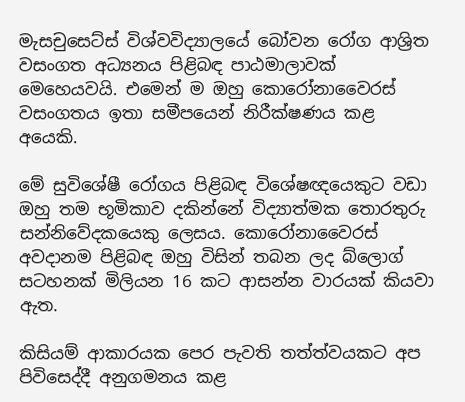මැසචුසෙට්ස් විශ්වවිද්‍යාලයේ බෝවන රෝග ආශ්‍රිත වසංගත අධ්‍යනය පිළිබඳ පාඨමාලාවක් මෙහෙයවයි. එමෙන් ම ඔහු කොරෝනාවෛරස් වසංගතය ඉතා සමීපයෙන් නිරීක්ෂණය කළ අයෙකි.

මේ සුවිශේෂී රෝගය පිළිබඳ විශේෂඥයෙකුට වඩා ඔහු තම භූමිකාව දකින්නේ විද්‍යාත්මක තොරතුරු සන්නිවේදකයෙකු ලෙසය. කොරෝනාවෛරස් අවදානම පිළිබඳ ඔහු විසින් තබන ලද බ්ලොග් සටහනක් මිලියන 16 කට ආසන්න වාරයක් කියවා ඇත.

කිසියම් ආකාරයක පෙර පැවති තත්ත්වයකට අප පිවිසෙද්දී අනුගමනය කළ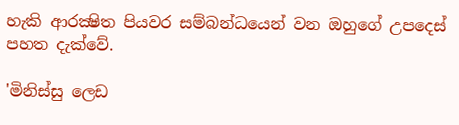හැකි ආරක්‍ෂිත පියවර සම්බන්ධයෙන් වන ඔහුගේ උපදෙස් පහත දැක්වේ.

'මිනිස්සු ලෙඩ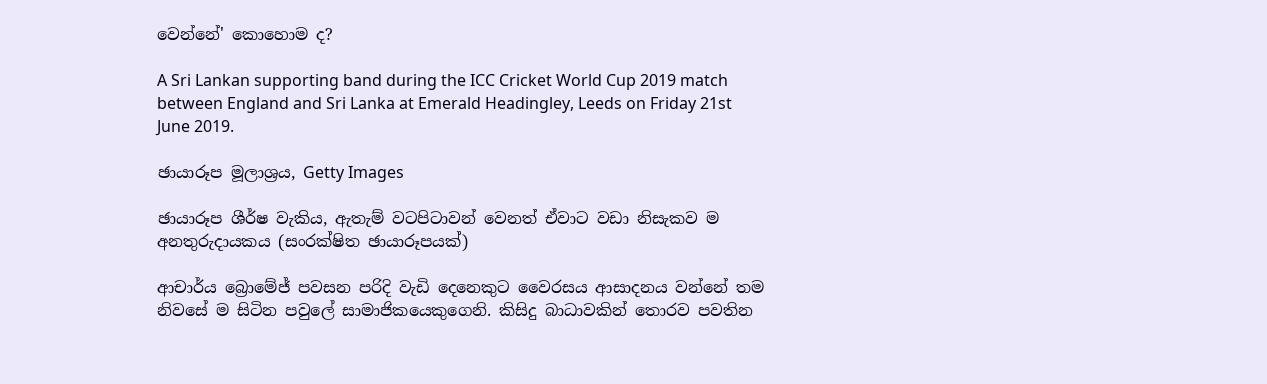වෙන්නේ' කොහොම ද?

A Sri Lankan supporting band during the ICC Cricket World Cup 2019 match between England and Sri Lanka at Emerald Headingley, Leeds on Friday 21st June 2019.

ඡායාරූප මූලාශ්‍රය, Getty Images

ඡායාරූප ශීර්ෂ වැකිය, ඇතැම් වටපිටාවන් වෙනත් ඒවාට වඩා නිසැකව ම අනතුරුදායකය (සංරක්ෂිත ඡායාරූපයක්)

ආචාර්ය බ්‍රොමේජ් පවසන පරිදි වැඩි දෙනෙකුට වෛරසය ආසාදනය වන්නේ තම නිවසේ ම සිටින පවුලේ සාමාජිකයෙකුගෙනි. කිසිදු බාධාවකින් තොරව පවතින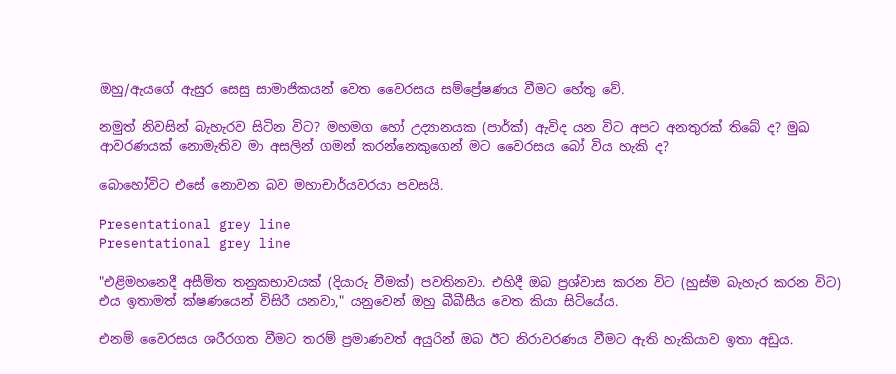ඔහු/ඇයගේ ඇසුර සෙසු සාමාජිකයන් වෙත වෛරසය සම්ප්‍රේෂණය වීමට හේතු වේ.

නමුත් නිවසින් බැහැරව සිටින විට? මහමග හෝ උද්‍යානයක (පාර්ක්) ඇවිද යන විට අපට අනතුරක් තිබේ ද? මුඛ ආවරණයක් නොමැතිව මා අසලින් ගමන් කරන්නෙකුගෙන් මට වෛරසය බෝ විය හැකි ද?

බොහෝවිට එසේ නොවන බව මහාචාර්යවරයා පවසයි.

Presentational grey line
Presentational grey line

"එළිමහනෙදී අසීමිත තනුකභාවයක් (දියාරු වීමක්) පවතිනවා. එහිදී ඔබ ප්‍රශ්වාස කරන විට (හුස්ම බැහැර කරන විට) එය ඉතාමත් ක්ෂණයෙන් විසිරී යනවා," යනුවෙන් ඔහු බීබීසීය වෙත කියා සිටියේය.

එනම් වෛරසය ශරීරගත වීමට තරම් ප්‍රමාණවත් අයුරින් ඔබ ඊට නිරාවරණය වීමට ඇති හැකියාව ඉතා අඩුය.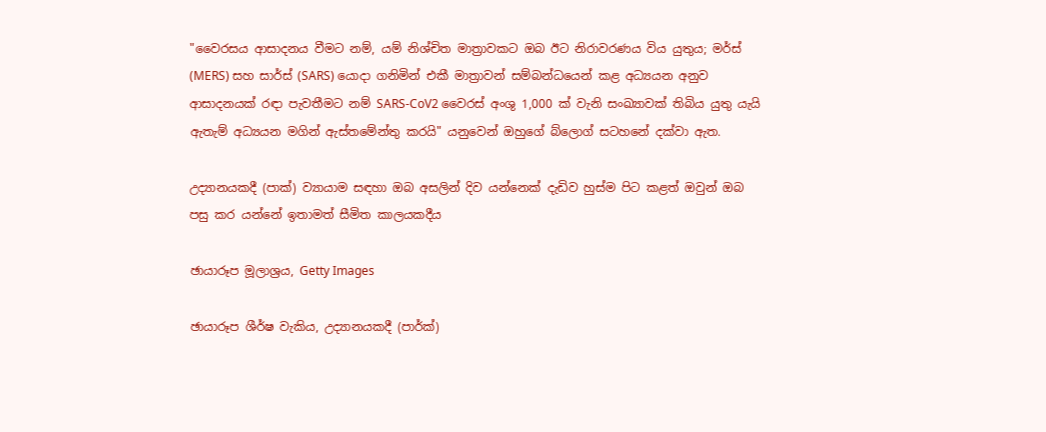"වෛරසය ආසාදනය වීමට නම්, යම් නිශ්චිත මාත්‍රාවකට ඔබ ඊට නිරාවරණය විය යුතුය; මර්ස් (MERS) සහ සාර්ස් (SARS) යොදා ගනිමින් එකී මාත්‍රාවන් සම්බන්ධයෙන් කළ අධ්‍යයන අනුව ආසාදනයක් රඳා පැවතීමට නම් SARS-CoV2 වෛරස් අංශු 1,000 ක් වැනි සංඛ්‍යාවක් තිබිය යුතු යැයි ඇතැම් අධ්‍යයන මගින් ඇස්තමේන්තු කරයි" යනුවෙන් ඔහුගේ බ්ලොග් සටහනේ දක්වා ඇත.

උද්‍යානයකදී (පාක්) ව්‍යායාම සඳහා ඔබ අසලින් දිව යන්නෙක් දැඩිව හුස්ම පිට කළත් ඔවුන් ඔබ පසු කර යන්නේ ඉතාමත් සීමිත කාලයකදීය

ඡායාරූප මූලාශ්‍රය, Getty Images

ඡායාරූප ශීර්ෂ වැකිය, උද්‍යානයකදී (පාර්ක්)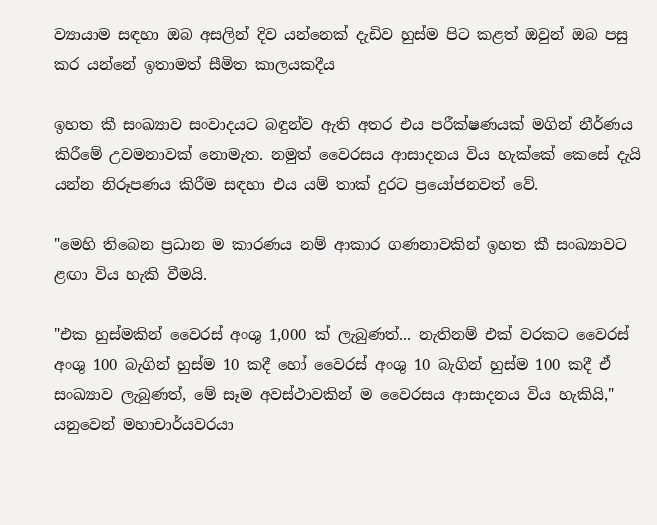ව්‍යායාම සඳහා ඔබ අසලින් දිව යන්නෙක් දැඩිව හුස්ම පිට කළත් ඔවුන් ඔබ පසු කර යන්නේ ඉතාමත් සීමිත කාලයකදීය

ඉහත කී සංඛ්‍යාව සංවාදයට බඳුන්ව ඇති අතර එය පරීක්ෂණයක් මගින් නීර්ණය කිරීමේ උවමනාවක් නොමැත. නමුත් වෛරසය ආසාදනය විය හැක්කේ කෙසේ දැයි යන්න නිරූපණය කිරීම සඳහා එය යම් තාක් දුරට ප්‍රයෝජනවත් වේ.

"මෙහි තිබෙන ප්‍රධාන ම කාරණය නම් ආකාර ගණනාවකින් ඉහත කී සංඛ්‍යාවට ළඟා විය හැකි වීමයි.

"එක හුස්මකින් වෛරස් අංශු 1,000 ක් ලැබුණත්... නැතිනම් එක් වරකට වෛරස් අංශු 100 බැගින් හුස්ම 10 කදී හෝ වෛරස් අංශු 10 බැගින් හුස්ම 100 කදී ඒ සංඛ්‍යාව ලැබුණත්, මේ සෑම අවස්ථාවකින් ම වෛරසය ආසාදනය විය හැකියි," යනුවෙන් මහාචාර්යවරයා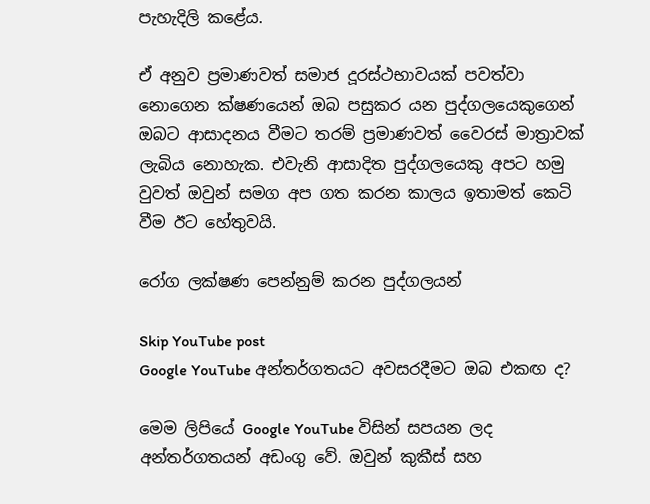පැහැදිලි කළේය.

ඒ අනුව ප්‍රමාණවත් සමාජ දූරස්ථභාවයක් පවත්වා නොගෙන ක්ෂණයෙන් ඔබ පසුකර යන පුද්ගලයෙකුගෙන් ඔබට ආසාදනය වීමට තරම් ප්‍රමාණවත් වෛරස් මාත්‍රාවක් ලැබිය නොහැක. එවැනි ආසාදිත පුද්ගලයෙකු අපට හමු වුවත් ඔවුන් සමග අප ගත කරන කාලය ඉතාමත් කෙටි වීම ඊට හේතුවයි.

රෝග ලක්ෂණ පෙන්නුම් කරන පුද්ගලයන්

Skip YouTube post
Google YouTube අන්තර්ගතයට අවසරදීමට ඔබ එකඟ ද?

මෙම ලිපියේ Google YouTube විසින් සපයන ලද අන්තර්ගතයන් අඩංගු වේ. ඔවුන් කුකීස් සහ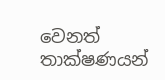වෙනත් තාක්ෂණයන්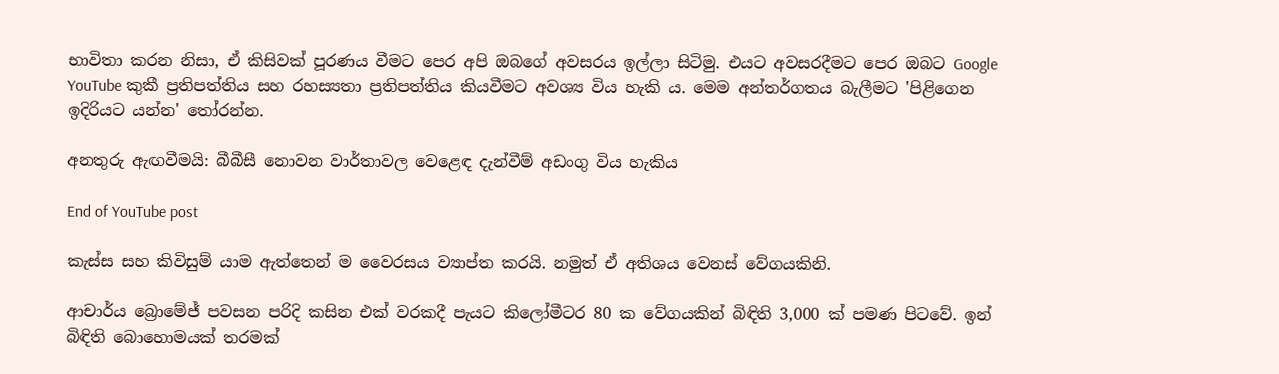භාවිතා කරන නිසා, ඒ කිසිවක් පූරණය වීමට පෙර අපි ඔබගේ අවසරය ඉල්ලා සිටිමු. එයට අවසරදීමට පෙර ඔබට Google YouTube කුකී ප්‍රතිපත්තිය සහ රහස්‍යතා ප්‍රතිපත්තිය කියවීමට අවශ්‍ය විය හැකි ය. මෙම අන්තර්ගතය බැලීමට 'පිළිගෙන ඉදිරියට යන්න' තෝරන්න.

අනතුරු ඇඟවීමයි: බීබීසී නොවන වාර්තාවල වෙළෙඳ දැන්වීම් අඩංගු විය හැකිය

End of YouTube post

කැස්ස සහ කිවිසුම් යාම ඇත්තෙන් ම වෛරසය ව්‍යාප්ත කරයි. නමුත් ඒ අතිශය වෙනස් වේගයකිනි.

ආචාර්ය බ්‍රොමේජ් පවසන පරිදි කසින එක් වරකදී පැයට කිලෝමීටර 80 ක වේගයකින් බිඳිති 3,000 ක් පමණ පිටවේ. ඉන් බිඳිති බොහොමයක් තරමක්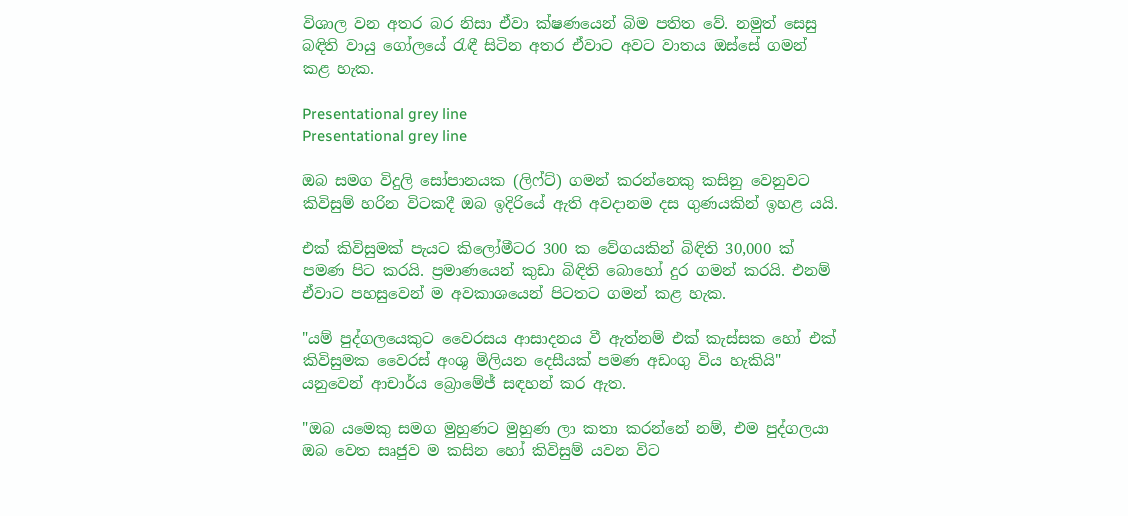විශාල වන අතර බර නිසා ඒවා ක්ෂණයෙන් බිම පතිත වේ. නමුත් සෙසු බඳිති වායු ගෝලයේ රැඳී සිටින අතර ඒවාට අවට වාතය ඔස්සේ ගමන් කළ හැක.

Presentational grey line
Presentational grey line

ඔබ සමග විදුලි සෝපානයක (ලිෆ්ට්) ගමන් කරන්නෙකු කසිනු වෙනුවට කිවිසුම් හරින විටකදී ඔබ ඉදිරියේ ඇති අවදානම දස ගුණයකින් ඉහළ යයි.

එක් කිවිසුමක් පැයට කිලෝමීටර 300 ක වේගයකින් බිඳිති 30,000 ක් පමණ පිට කරයි. ප්‍රමාණයෙන් කුඩා බිඳිති බොහෝ දුර ගමන් කරයි. එනම් ඒවාට පහසුවෙන් ම අවකාශයෙන් පිටතට ගමන් කළ හැක.

"යම් පුද්ගලයෙකුට වෛරසය ආසාදනය වී ඇත්නම් එක් කැස්සක හෝ එක් කිවිසුමක වෛරස් අංශු මිලියන දෙසීයක් පමණ අඩංගු විය හැකියි" යනුවෙන් ආචාර්ය බ්‍රොමේජ් සඳහන් කර ඇත.

"ඔබ යමෙකු සමග මුහුණට මුහුණ ලා කතා කරන්නේ නම්, එම පුද්ගලයා ඔබ වෙත සෘජුව ම කසින හෝ කිවිසුම් යවන විට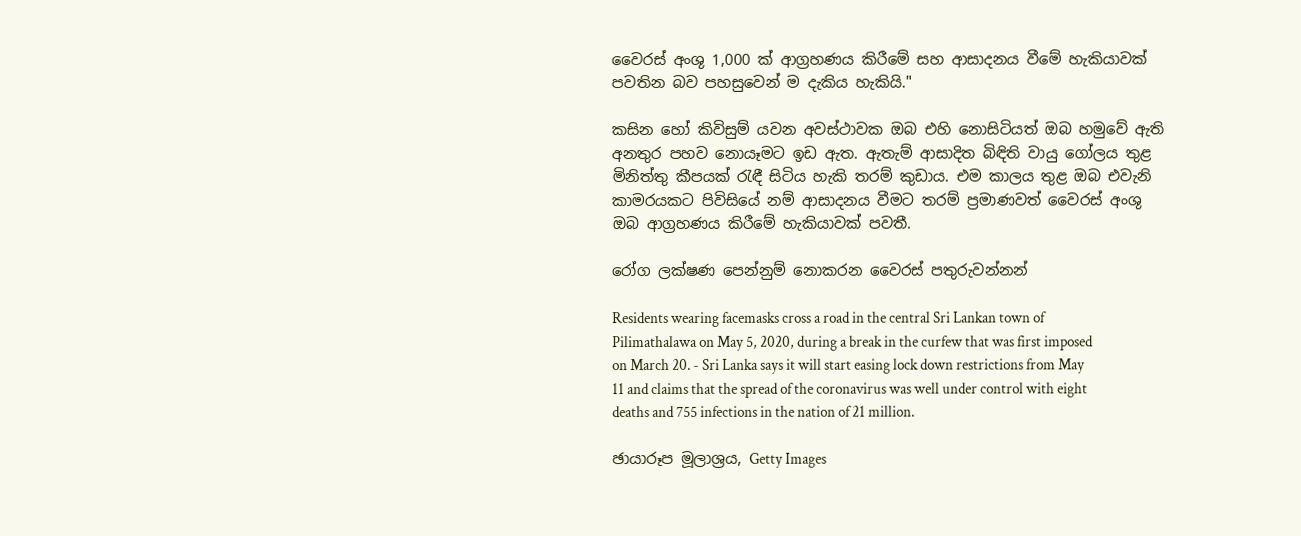වෛරස් අංශු 1,000 ක් ආග්‍රහණය කිරීමේ සහ ආසාදනය වීමේ හැකියාවක් පවතින බව පහසුවෙන් ම දැකිය හැකියි."

කසින හෝ කිවිසුම් යවන අවස්ථාවක ඔබ එහි නොසිටියත් ඔබ හමුවේ ඇති අනතුර පහව නොයෑමට ඉඩ ඇත. ඇතැම් ආසාදිත බිඳිති වායු ගෝලය තුළ මිනිත්තු කීපයක් රැඳී සිටිය හැකි තරම් කුඩාය. එම කාලය තුළ ඔබ එවැනි කාමරයකට පිවිසියේ නම් ආසාදනය වීමට තරම් ප්‍රමාණවත් වෛරස් අංශු ඔබ ආග්‍රහණය කිරීමේ හැකියාවක් පවතී.

රෝග ලක්ෂණ පෙන්නුම් නොකරන වෛරස් පතුරුවන්නන්

Residents wearing facemasks cross a road in the central Sri Lankan town of Pilimathalawa on May 5, 2020, during a break in the curfew that was first imposed on March 20. - Sri Lanka says it will start easing lock down restrictions from May 11 and claims that the spread of the coronavirus was well under control with eight deaths and 755 infections in the nation of 21 million.

ඡායාරූප මූලාශ්‍රය, Getty Images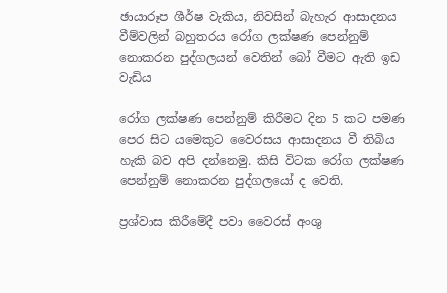ඡායාරූප ශීර්ෂ වැකිය, නිවසින් බැහැර ආසාදනය වීම්වලින් බහුතරය රෝග ලක්ෂණ පෙන්නුම් නොකරන පුද්ගලයන් වෙතින් බෝ වීමට ඇති ඉඩ වැඩිය

රෝග ලක්ෂණ පෙන්නුම් කිරීමට දින 5 කට පමණ පෙර සිට යමෙකුට වෛරසය ආසාදනය වී තිබිය හැකි බව අපි දන්නෙමු. කිසි විටක රෝග ලක්ෂණ පෙන්නුම් නොකරන පුද්ගලයෝ ද වෙති.

ප්‍රශ්වාස කිරීමේදී පවා වෛරස් අංශු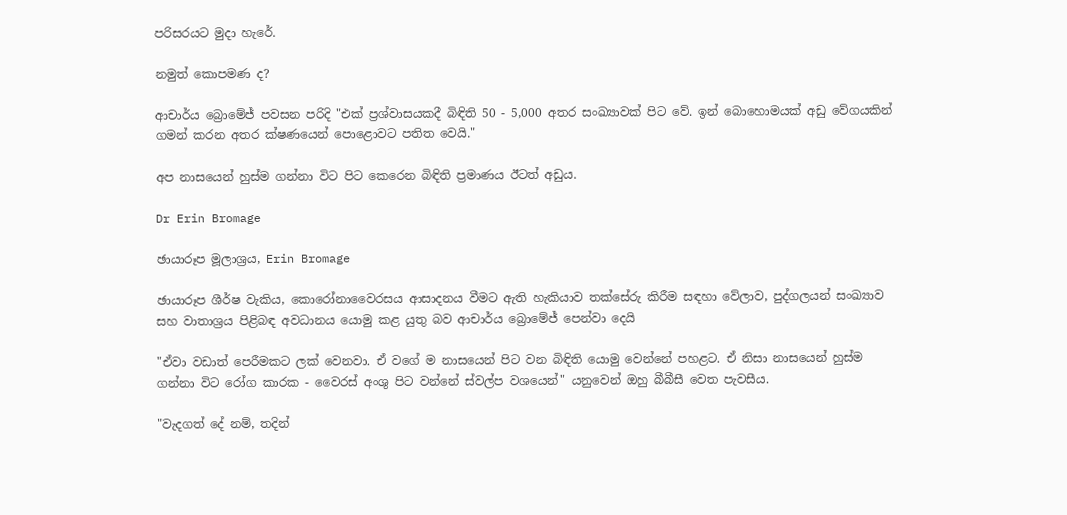පරිසරයට මුදා හැරේ.

නමුත් කොපමණ ද?

ආචාර්ය බ්‍රොමේජ් පවසන පරිදි "එක් ප්‍රශ්වාසයකදී බිඳිති 50 - 5,000 අතර සංඛ්‍යාවක් පිට වේ. ඉන් බොහොමයක් අඩු වේගයකින් ගමන් කරන අතර ක්ෂණයෙන් පොළොවට පතිත වෙයි."

අප නාසයෙන් හුස්ම ගන්නා විට පිට කෙරෙන බිඳිති ප්‍රමාණය ඊටත් අඩුය.

Dr Erin Bromage

ඡායාරූප මූලාශ්‍රය, Erin Bromage

ඡායාරූප ශීර්ෂ වැකිය, කොරෝනාවෛරසය ආසාදනය වීමට ඇති හැකියාව තක්සේරු කිරීම සඳහා වේලාව, පුද්ගලයන් සංඛ්‍යාව සහ වාතාශ්‍රය පිළිබඳ අවධානය යොමු කළ යුතු බව ආචාර්ය බ්‍රොමේජ් පෙන්වා දෙයි

"ඒවා වඩාත් පෙරීමකට ලක් වෙනවා. ඒ වගේ ම නාසයෙන් පිට වන බිඳිති යොමු වෙන්නේ පහළට. ඒ නිසා නාසයෙන් හුස්ම ගන්නා විට රෝග කාරක - වෛරස් අංශු පිට වන්නේ ස්වල්ප වශයෙන්" යනුවෙන් ඔහු බීබීසී වෙත පැවසීය.

"වැදගත් දේ නම්, තදින්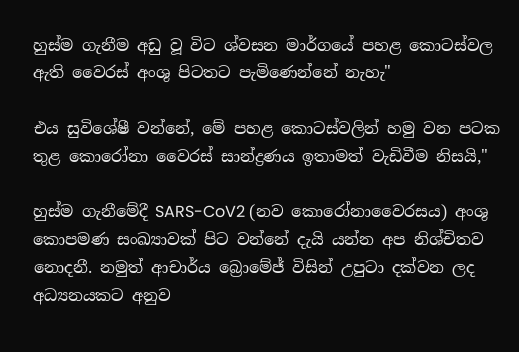හුස්ම ගැනීම අඩු වූ විට ශ්වසන මාර්ගයේ පහළ කොටස්වල ඇති වෛරස් අංශු පිටතට පැමිණෙන්නේ නැහැ"

එය සුවිශේෂී වන්නේ, මේ පහළ කොටස්වලින් හමු වන පටක තුළ කොරෝනා වෛරස් සාන්ද්‍රණය ඉතාමත් වැඩිවීම නිසයි,"

හුස්ම ගැනීමේදී SARS-CoV2 (නව කොරෝනාවෛරසය) අංශු කොපමණ සංඛ්‍යාවක් පිට වන්නේ දැයි යන්න අප නිශ්චිතව නොදනී. නමුත් ආචාර්ය බ්‍රොමේජ් විසින් උපුටා දක්වන ලද අධ්‍යනයකට අනුව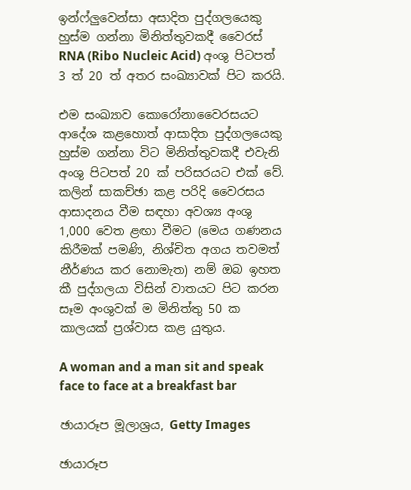ඉන්ෆ්ලුවෙන්සා අසාදිත පුද්ගලයෙකු හුස්ම ගන්නා මිනිත්තුවකදී වෛරස් RNA (Ribo Nucleic Acid) අංශු පිටපත් 3 ත් 20 ත් අතර සංඛ්‍යාවක් පිට කරයි.

එම සංඛ්‍යාව කොරෝනාවෛරසයට ආදේශ කළහොත් ආසාදිත පුද්ගලයෙකු හුස්ම ගන්නා විට මිනිත්තුවකදී එවැනි අංශු පිටපත් 20 ක් පරිසරයට එක් වේ. කලින් සාකච්ඡා කළ පරිදි වෛරසය ආසාදනය වීම සඳහා අවශ්‍ය අංශු 1,000 වෙත ළඟා වීමට (මෙය ගණනය කිරීමක් පමණි, නිශ්චිත අගය තවමත් නීර්ණය කර නොමැත) නම් ඔබ ඉහත කී පුද්ගලයා විසින් වාතයට පිට කරන සෑම අංශුවක් ම මිනිත්තු 50 ක කාලයක් ප්‍රශ්වාස කළ යුතුය.

A woman and a man sit and speak face to face at a breakfast bar

ඡායාරූප මූලාශ්‍රය, Getty Images

ඡායාරූප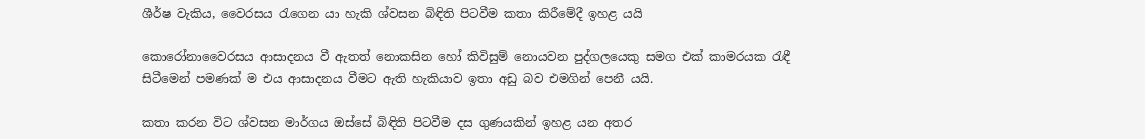ශීර්ෂ වැකිය, වෛරසය රැගෙන යා හැකි ශ්වසන බිඳිති පිටවීම කතා කිරීමේදී ඉහළ යයි

කොරෝනාවෛරසය ආසාදනය වී ඇතත් නොකසින හෝ කිවිසුම් නොයවන පුද්ගලයෙකු සමග එක් කාමරයක රැඳී සිටීමෙන් පමණක් ම එය ආසාදනය වීමට ඇති හැකියාව ඉතා අඩු බව එමගින් පෙනී යයි.

කතා කරන විට ශ්වසන මාර්ගය ඔස්සේ බිඳිති පිටවීම දස ගුණයකින් ඉහළ යන අතර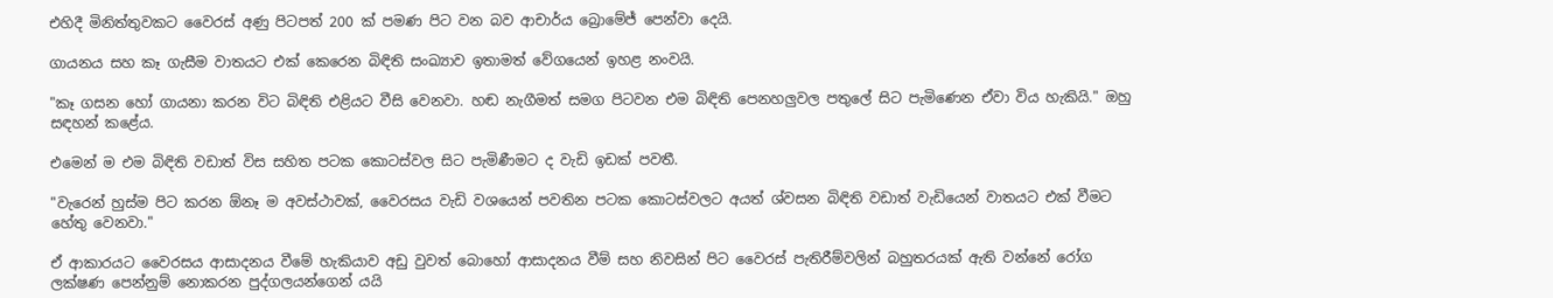එහිදී මිනිත්තුවකට වෛරස් අණු පිටපත් 200 ක් පමණ පිට වන බව ආචාර්ය බ්‍රොමේජ් පෙන්වා දෙයි.

ගායනය සහ කෑ ගැසීම වාතයට එක් කෙරෙන බිඳිති සංඛ්‍යාව ඉතාමත් වේගයෙන් ඉහළ නංවයි.

"කෑ ගසන හෝ ගායනා කරන විට බිඳිති එළියට වීසි වෙනවා. හඬ නැගීමත් සමග පිටවන එම බිඳිති පෙනහලුවල පතුලේ සිට පැමිණෙන ඒවා විය හැකියි." ඔහු සඳහන් කළේය.

එමෙන් ම එම බිඳිති වඩාත් විස සහිත පටක කොටස්වල සිට පැමිණීමට ද වැඩි ඉඩක් පවතී.

"වැරෙන් හුස්ම පිට කරන ඕනෑ ම අවස්ථාවක්, වෛරසය වැඩි වශයෙන් පවතින පටක කොටස්වලට අයත් ශ්වසන බිඳිති වඩාත් වැඩියෙන් වාතයට එක් වීමට හේතු වෙනවා."

ඒ ආකාරයට වෛරසය ආසාදනය වීමේ හැකියාව අඩු වුවත් බොහෝ ආසාදනය වීම් සහ නිවසින් පිට වෛරස් පැතිරීම්වලින් බහුතරයක් ඇති වන්නේ රෝග ලක්ෂණ පෙන්නුම් නොකරන පුද්ගලයන්ගෙන් යයි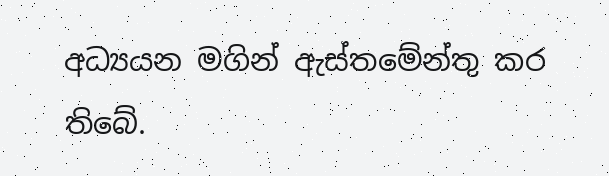අධ්‍යයන මගින් ඇස්තමේන්තු කර තිබේ.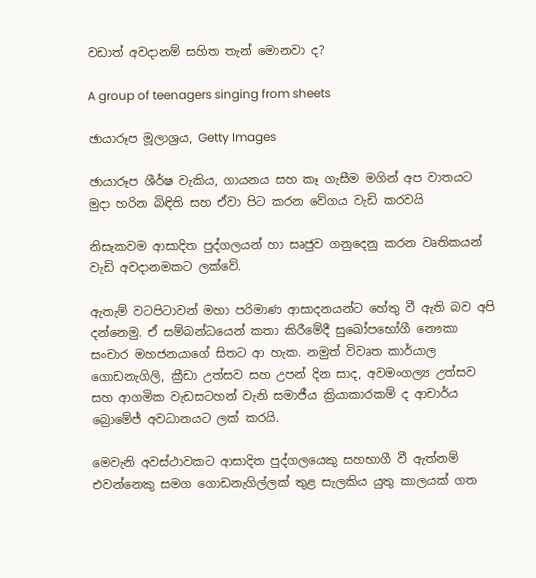වඩාත් අවදානම් සහිත තැන් මොනවා ද?

A group of teenagers singing from sheets

ඡායාරූප මූලාශ්‍රය, Getty Images

ඡායාරූප ශීර්ෂ වැකිය, ගායනය සහ කෑ ගැසීම මගින් අප වාතයට මුදා හරින බිඳිති සහ ඒවා පිට කරන වේගය වැඩි කරවයි

නිසැකවම ආසාදිත පුද්ගලයන් හා සෘජුව ගනුදෙනු කරන වෘතිකයන් වැඩි අවදානමකට ලක්වේ.

ඇතැම් වටපිටාවන් මහා පරිමාණ ආසාදනයන්ට හේතු වී ඇති බව අපි දන්නෙමු. ඒ සම්බන්ධයෙන් කතා කිරීමේදී සුඛෝපභෝගී නෞකා සංචාර මහජනයාගේ සිතට ආ හැක. නමුත් විවෘත කාර්යාල ගොඩනැගිලි, ක්‍රීඩා උත්සව සහ උපන් දින සාද, අවමංගල්‍ය උත්සව සහ ආගමික වැඩසටහන් වැනි සමාජීය ක්‍රියාකාරකම් ද ආචාර්ය බ්‍රොමේජ් අවධානයට ලක් කරයි.

මෙවැනි අවස්ථාවකට ආසාදිත පුද්ගලයෙකු සහභාගී වී ඇත්නම් එවන්නෙකු සමග ගොඩනැගිල්ලක් තුළ සැලකිය යුතු කාලයක් ගත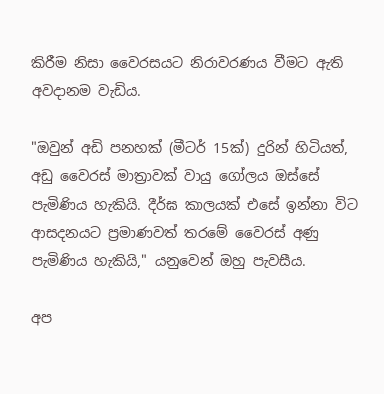කිරීම නිසා වෛරසයට නිරාවරණය වීමට ඇති අවදානම වැඩිය.

"ඔවුන් අඩි පනහක් (මීටර් 15ක්) දුරින් හිටියත්, අඩු වෛරස් මාත්‍රාවක් වායු ගෝලය ඔස්සේ පැමිණිය හැකියි. දීර්ඝ කාලයක් එසේ ඉන්නා විට ආසදනයට ප්‍රමාණවත් තරමේ වෛරස් අණු පැමිණිය හැකියි," යනුවෙන් ඔහු පැවසීය.

අප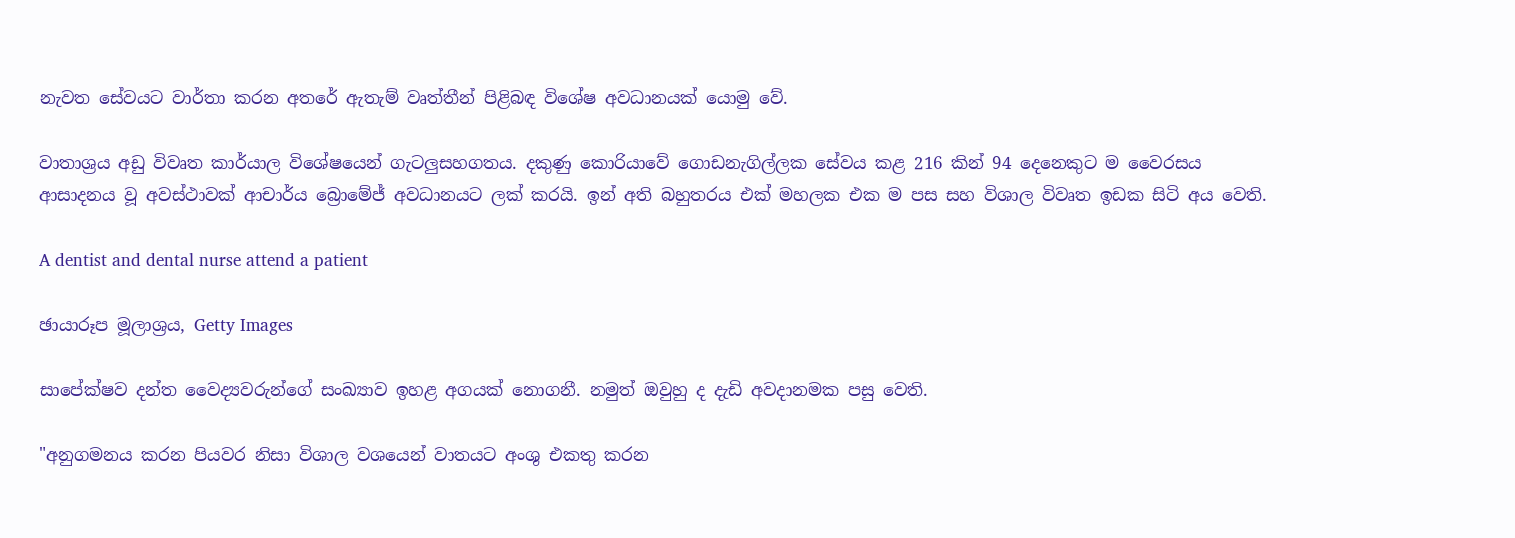නැවත සේවයට වාර්තා කරන අතරේ ඇතැම් වෘත්තීන් පිළිබඳ විශේෂ අවධානයක් යොමු වේ.

වාතාශ්‍රය අඩු විවෘත කාර්යාල විශේෂයෙන් ගැටලුසහගතය. දකුණු කොරියාවේ ගොඩනැගිල්ලක සේවය කළ 216 කින් 94 දෙනෙකුට ම වෛරසය ආසාදනය වූ අවස්ථාවක් ආචාර්ය බ්‍රොමේජ් අවධානයට ලක් කරයි. ඉන් අති බහුතරය එක් මහලක එක ම පස සහ විශාල විවෘත ඉඩක සිටි අය වෙති.

A dentist and dental nurse attend a patient

ඡායාරූප මූලාශ්‍රය, Getty Images

සාපේක්ෂව දන්ත වෛද්‍යවරුන්ගේ සංඛ්‍යාව ඉහළ අගයක් නොගනී. නමුත් ඔවුහු ද දැඩි අවදානමක පසු වෙති.

"අනුගමනය කරන පියවර නිසා විශාල වශයෙන් වාතයට අංශු එකතු කරන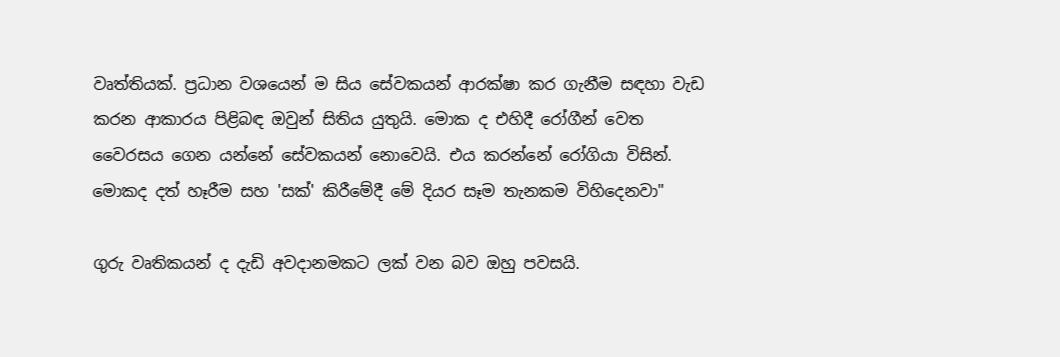වෘත්තියක්. ප්‍රධාන වශයෙන් ම සිය සේවකයන් ආරක්ෂා කර ගැනීම සඳහා වැඩ කරන ආකාරය පිළිබඳ ඔවුන් සිතිය යුතුයි. මොක ද එහිදී රෝගීන් වෙත වෛරසය ගෙන යන්නේ සේවකයන් නොවෙයි. එය කරන්නේ රෝගියා විසින්. මොකද දත් හෑරීම සහ 'සක්' කිරීමේදී මේ දියර සෑම තැනකම විහිදෙනවා"

ගුරු වෘතිකයන් ද දැඩි අවදානමකට ලක් වන බව ඔහු පවසයි.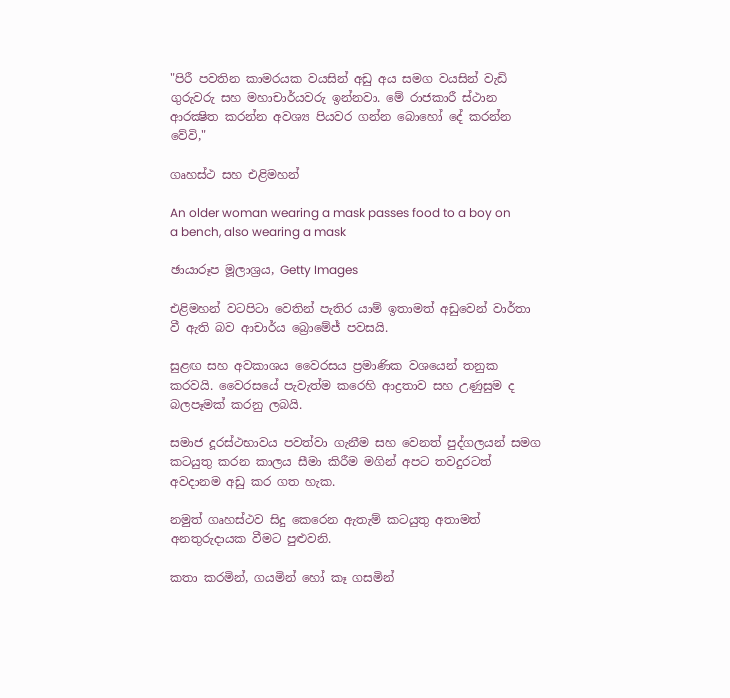"පිරී පවතින කාමරයක වයසින් අඩු අය සමග වයසින් වැඩි ගුරුවරු සහ මහාචාර්යවරු ඉන්නවා. මේ රාජකාරී ස්ථාන ආරක්‍ෂිත කරන්න අවශ්‍ය පියවර ගන්න බොහෝ දේ කරන්න වේවි,"

ගෘහස්ථ සහ එළිමහන්

An older woman wearing a mask passes food to a boy on a bench, also wearing a mask

ඡායාරූප මූලාශ්‍රය, Getty Images

එළිමහන් වටපිටා වෙතින් පැතිර යාම් ඉතාමත් අඩුවෙන් වාර්තා වී ඇති බව ආචාර්ය බ්‍රොමේජ් පවසයි.

සුළඟ සහ අවකාශය වෛරසය ප්‍රමාණික වශයෙන් තනුක කරවයි. වෛරසයේ පැවැත්ම කරෙහි ආද්‍රතාව සහ උණුසුම ද බලපෑමක් කරනු ලබයි.

සමාජ දූරස්ථභාවය පවත්වා ගැනීම සහ වෙනත් පුද්ගලයන් සමග කටයුතු කරන කාලය සීමා කිරීම මගින් අපට තවදුරටත් අවදානම අඩු කර ගත හැක.

නමුත් ගෘහස්ථව සිදු කෙරෙන ඇතැම් කටයුතු අතාමත් අනතුරුදායක වීමට පුළුවනි.

කතා කරමින්, ගයමින් හෝ කෑ ගසමින්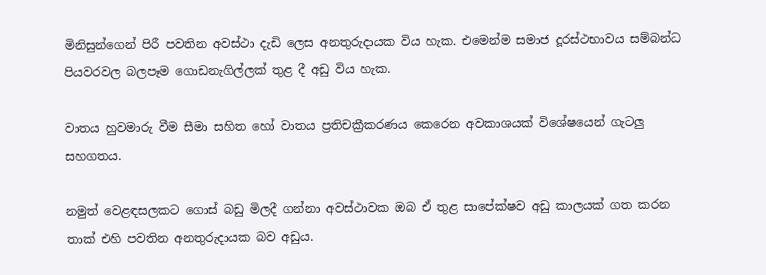මිනිසුන්ගෙන් පිරී පවතින අවස්ථා දැඩි ලෙස අනතුරුදායක විය හැක. එමෙන්ම සමාජ දූරස්ථභාවය සම්බන්ධ පියවරවල බලපෑම ගොඩනැගිල්ලක් තුළ දී අඩු විය හැක.

වාතය හුවමාරු වීම සීමා සහිත හෝ වාතය ප්‍රතිචක්‍රීකරණය කෙරෙන අවකාශයක් විශේෂයෙන් ගැටලු සහගතය.

නමුත් වෙළඳසලකට ගොස් බඩු මිලදී ගන්නා අවස්ථාවක ඔබ ඒ තුළ සාපේක්ෂව අඩු කාලයක් ගත කරන තාක් එහි පවතින අනතුරුදායක බව අඩුය.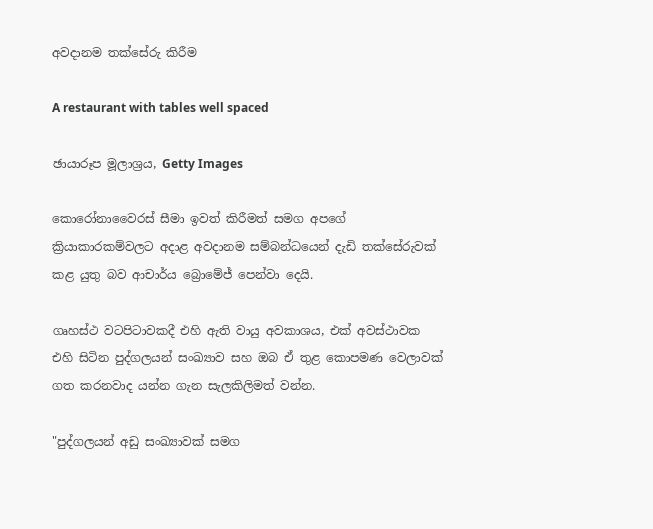අවදානම තක්සේරු කිරීම

A restaurant with tables well spaced

ඡායාරූප මූලාශ්‍රය, Getty Images

කොරෝනාවෛරස් සීමා ඉවත් කිරීමත් සමග අපගේ ක්‍රියාකාරකම්වලට අදාළ අවදානම සම්බන්ධයෙන් දැඩි තක්සේරුවක් කළ යුතු බව ආචාර්ය බ්‍රොමේජ් පෙන්වා දෙයි.

ගෘහස්ථ වටපිටාවකදී එහි ඇති වායු අවකාශය, එක් අවස්ථාවක එහි සිටින පුද්ගලයන් සංඛ්‍යාව සහ ඔබ ඒ තුළ කොපමණ වෙලාවක් ගත කරනවාද යන්න ගැන සැලකිලිමත් වන්න.

"පුද්ගලයන් අඩු සංඛ්‍යාවක් සමග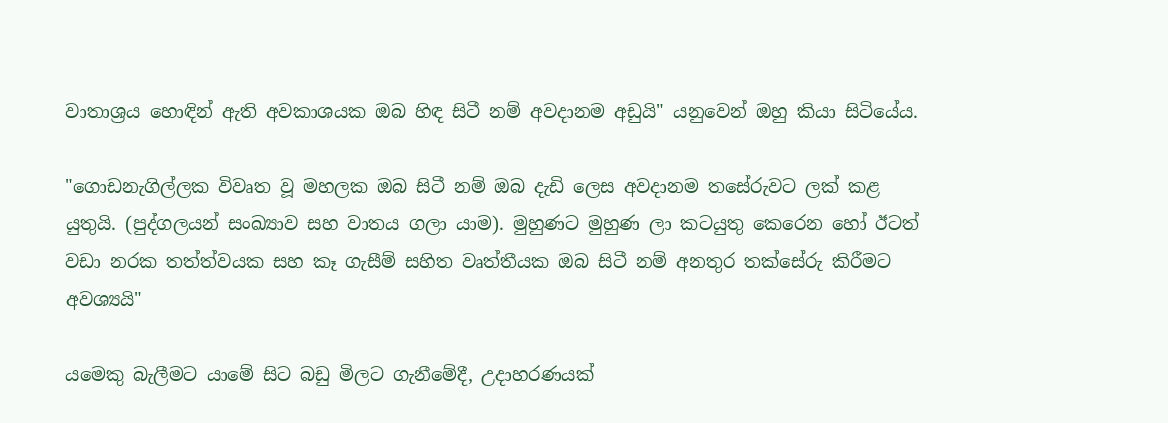වාතාශ්‍රය හොඳින් ඇති අවකාශයක ඔබ හිඳ සිටී නම් අවදානම අඩුයි" යනුවෙන් ඔහු කියා සිටියේය.

"ගොඩනැගිල්ලක විවෘත වූ මහලක ඔබ සිටී නම් ඔබ දැඩි ලෙස අවදානම තසේරුවට ලක් කළ යුතුයි. (පුද්ගලයන් සංඛ්‍යාව සහ වාතය ගලා යාම). මුහුණට මුහුණ ලා කටයුතු කෙරෙන හෝ ඊටත් වඩා නරක තත්ත්වයක සහ කෑ ගැසීම් සහිත වෘත්තීයක ඔබ සිටී නම් අනතුර තක්සේරු කිරීමට අවශ්‍යයි"

යමෙකු බැලීමට යාමේ සිට බඩු මිලට ගැනීමේදී, උදාහරණයක්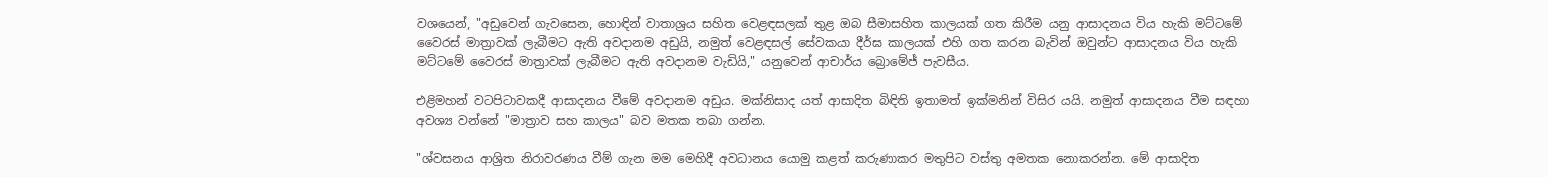වශයෙන්, "අඩුවෙන් ගැවසෙන, හොඳින් වාතාශ්‍රය සහිත වෙළඳසලක් තුළ ඔබ සීමාසහිත කාලයක් ගත කිරීම යනු ආසාදනය විය හැකි මට්ටමේ වෛරස් මාත්‍රාවක් ලැබීමට ඇති අවදානම අඩුයි, නමුත් වෙළඳසල් සේවකයා දීර්ඝ කාලයක් එහි ගත කරන බැවින් ඔවුන්ට ආසාදනය විය හැකි මට්ටමේ වෛරස් මාත්‍රාවක් ලැබීමට ඇති අවදානම වැඩියි," යනුවෙන් ආචාර්ය බ්‍රොමේජ් පැවසීය.

එළිමහන් වටපිටාවකදී ආසාදනය වීමේ අවදානම අඩුය. මක්නිසාද යත් ආසාදිත බිඳිති ඉතාමත් ඉක්මනින් විසිර යයි. නමුත් ආසාදනය වීම සඳහා අවශ්‍ය වන්නේ "මාත්‍රාව සහ කාලය" බව මතක තබා ගන්න.

"ශ්වසනය ආශ්‍රිත නිරාවරණය වීම් ගැන මම මෙහිදී අවධානය යොමු කළත් කරුණාකර මතුපිට වස්තු අමතක නොකරන්න. මේ ආසාදිත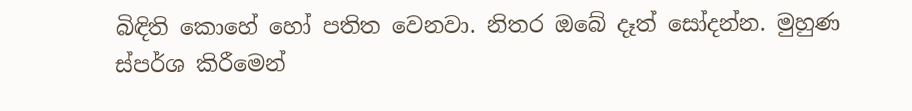බිඳිති කොහේ හෝ පතිත වෙනවා. නිතර ඔබේ දෑත් සෝදන්න. මුහුණ ස්පර්ශ කිරීමෙන්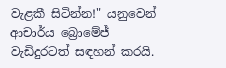වැළකී සිටින්න!" යනුවෙන් ආචාර්ය බ්‍රොමේජ් වැඩිදුරටත් සඳහන් කරයි.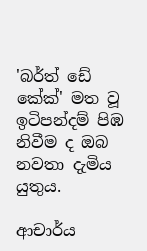'බර්ත් ඩේ කේක්' මත වූ ඉටිපන්දම් පිඹ නිවීම ද ඔබ නවතා දැමිය යුතුය.

ආචාර්ය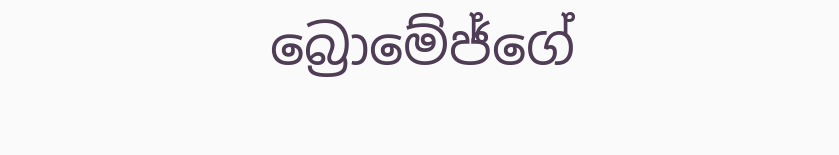බ්‍රොමේජ්ගේ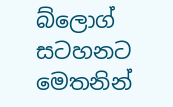බ්ලොග් සටහනට මෙතනින්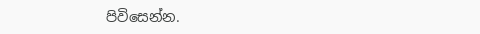පිවිසෙන්න.